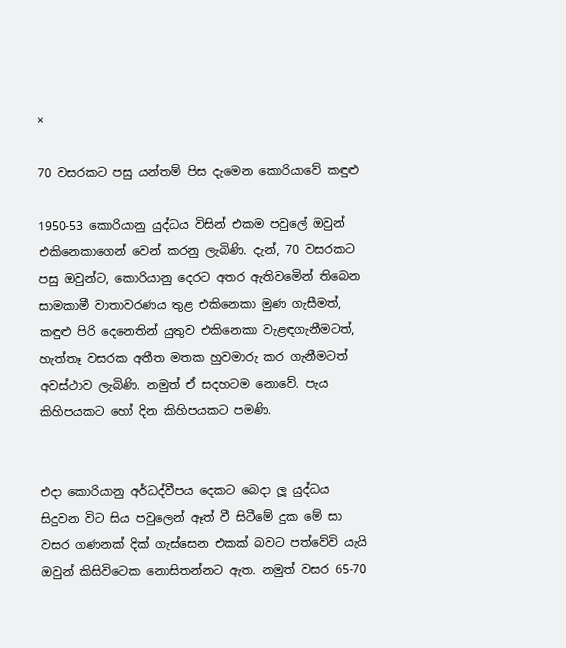×

70 වසරකට පසු යන්තම් පිස දැමෙන කොරියාවේ කඳුළු

1950-53 කොරියානු යුද්ධය විසින් එකම පවුලේ ඔවුන් එකිනෙකාගෙන් වෙන් කරනු ලැබිණි. දැන්, 70 වසරකට පසු ඔවුන්ට, කොරියානු දෙරට අතර ඇතිවමෙින් තිබෙන සාමකාමී වාතාවරණය තුළ එකිනෙකා මුණ ගැසීමත්, කඳුළු පිරි දෙනෙතින් යුතුව එකිනෙකා වැළඳගැනීමටත්, හැත්තෑ වසරක අතීත මතක හුවමාරු කර ගැනීමටත් අවස්ථාව ලැබිණි. නමුත් ඒ සදහටම නොවේ. පැය කිහිපයකට හෝ දින කිහිපයකට පමණි.


එදා කොරියානු අර්ධද්වීපය දෙකට බෙදා ලූ යුද්ධය සිදුවන විට සිය පවුලෙන් ඈත් වී සිටීමේ දුක මේ සා වසර ගණනක් දික් ගැස්සෙන එකක් බවට පත්වේවි යැයි ඔවුන් කිසිවිටෙක නොසිතන්නට ඇත. නමුත් වසර 65-70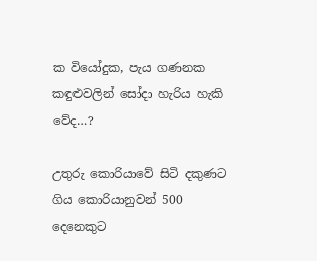ක වියෝදුක, පැය ගණනක කඳුළුවලින් සෝදා හැරිය හැකි වේද…?

උතුරු කොරියාවේ සිටි දකුණට ගිය කොරියානුවන් 500 දෙනෙකුට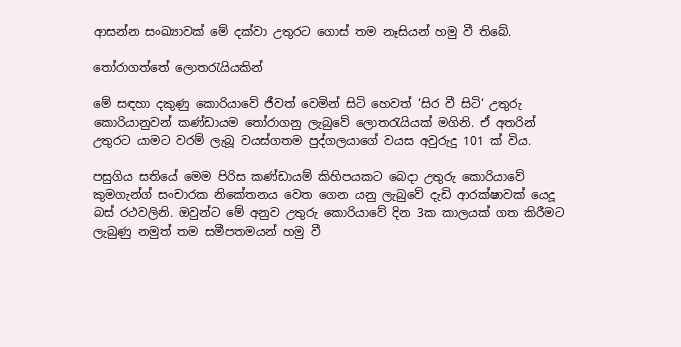ආසන්න සංඛ්‍යාවක් මේ දක්වා උතුරට ගොස් තම නෑසියන් හමු වී තිබේ.

තෝරාගත්තේ ලොතරැයියකින්

මේ සඳහා දකුණු කොරියාවේ ජීවත් වෙමින් සිටි හෙවත් ‘සිර වී සිටි‘ උතුරු කොරියානුවන් කණ්ඩායම තෝරාගනු ලැබුවේ ලොතරැයියක් මගිනි. ඒ අතරින් උතුරට යාමට වරම් ලැබූ වයස්ගතම පුද්ගලයාගේ වයස අවුරුදු 101 ක් විය.

පසුගිය සතියේ මෙම පිරිස කණ්ඩායම් කිහිපයකට බෙදා උතුරු කොරියාවේ කුමගැන්ග් සංචාරක නිකේතනය වෙත ගෙන යනු ලැබුවේ දැඩි ආරක්ෂාවක් යෙදූ බස් රථවලිනි. ඔවුන්ට මේ අනුව උතුරු කොරියාවේ දින 3ක කාලයක් ගත කිරීමට ලැබුණු නමුත් තම සමීපතමයන් හමු වී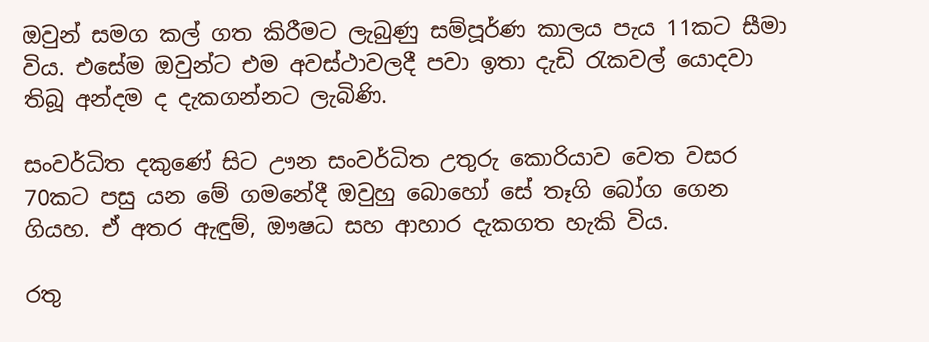ඔවුන් සමග කල් ගත කිරීමට ලැබුණු සම්පූර්ණ කාලය පැය 11කට සීමා විය. එසේම ඔවුන්ට එම අවස්ථාවලදී පවා ඉතා දැඩි රැකවල් යොදවා තිබූ අන්දම ද දැකගන්නට ලැබිණි.

සංවර්ධිත දකුණේ සිට ඌන සංවර්ධිත උතුරු කොරියාව වෙත වසර 70කට පසු යන මේ ගමනේදී ඔවුහු බොහෝ සේ තෑගි බෝග ගෙන ගියහ. ඒ අතර ඇඳුම්, ඖෂධ සහ ආහාර දැකගත හැකි විය.

රතු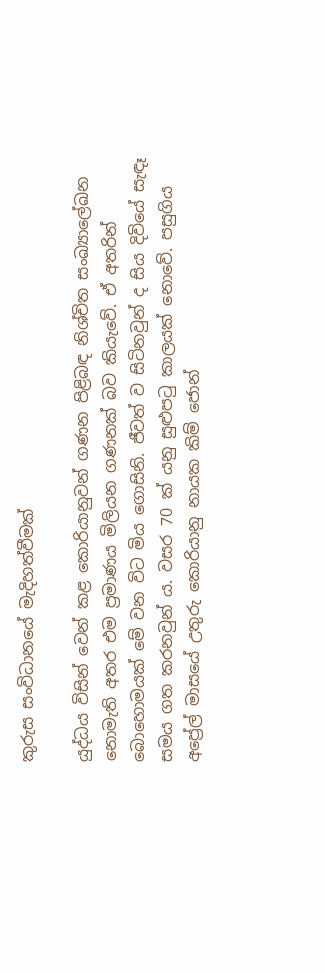කුරුස සංවිධානයේ මැදිහත්වීමක්

යුද්ධය විසින් වෙන් කළ කොරියානුවන් ගණන පිළිබඳ නිශ්චිත සංඛ්‍යාලේඛන නොමැති අතර එම ප්‍රමාණය මිලියන ගණනක් බව කියැවේ. ඒ අතරින් බොහොමයක් මේ වන විට මිය ගොසිනි. ජීවත් ව සිටිනවුන් ද සිය දිවියේ සැඳෑ සමය ගත කරනවුන් ය. වසර 70 ක් යනු සුළුපටු කාලයක් නොවේ. පසුගිය අප්‍රේල් මාසයේ උතුරු කොරියානු නායක කිම් ජොන්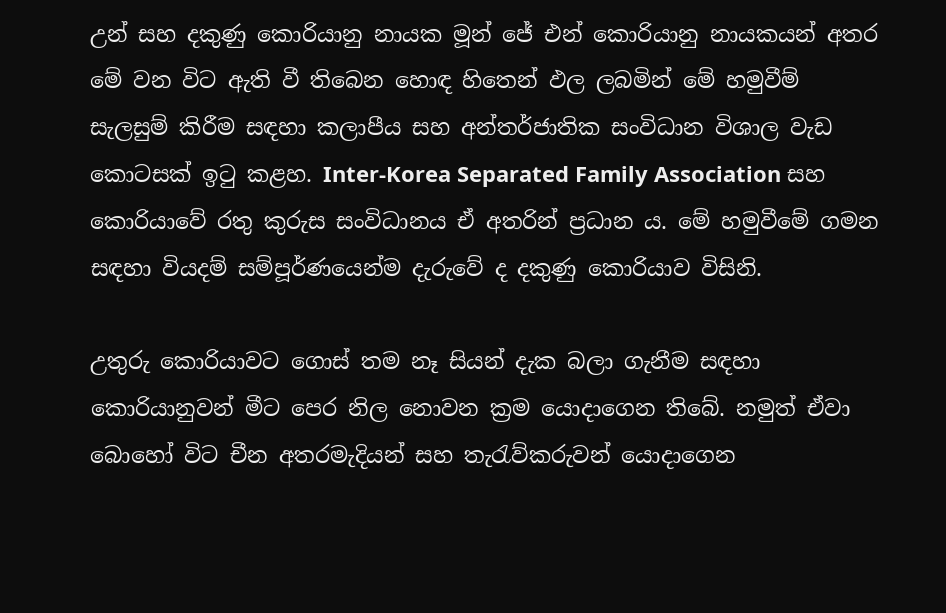උන් සහ දකුණු කොරියානු නායක මූන් ජේ එන් කොරියානු නායකයන් අතර මේ වන විට ඇති වී තිබෙන හොඳ හිතෙන් ඵල ලබමින් මේ හමුවීම් සැලසුම් කිරීම සඳහා කලාපීය සහ අන්තර්ජාතික සංවිධාන විශාල වැඩ කොටසක් ඉටු කළහ. Inter-Korea Separated Family Association සහ කොරියාවේ රතු කුරුස සංවිධානය ඒ අතරින් ප්‍රධාන ය. මේ හමුවීමේ ගමන සඳහා වියදම් සම්පූර්ණයෙන්ම දැරුවේ ද දකුණු කොරියාව විසිනි.

උතුරු කොරියාවට ගොස් තම නෑ සියන් දැක බලා ගැනීම සඳහා කොරියානුවන් මීට පෙර නිල නොවන ක්‍රම යොදාගෙන තිබේ. නමුත් ඒවා බොහෝ විට චීන අතරමැදියන් සහ තැරැව්කරුවන් යොදාගෙන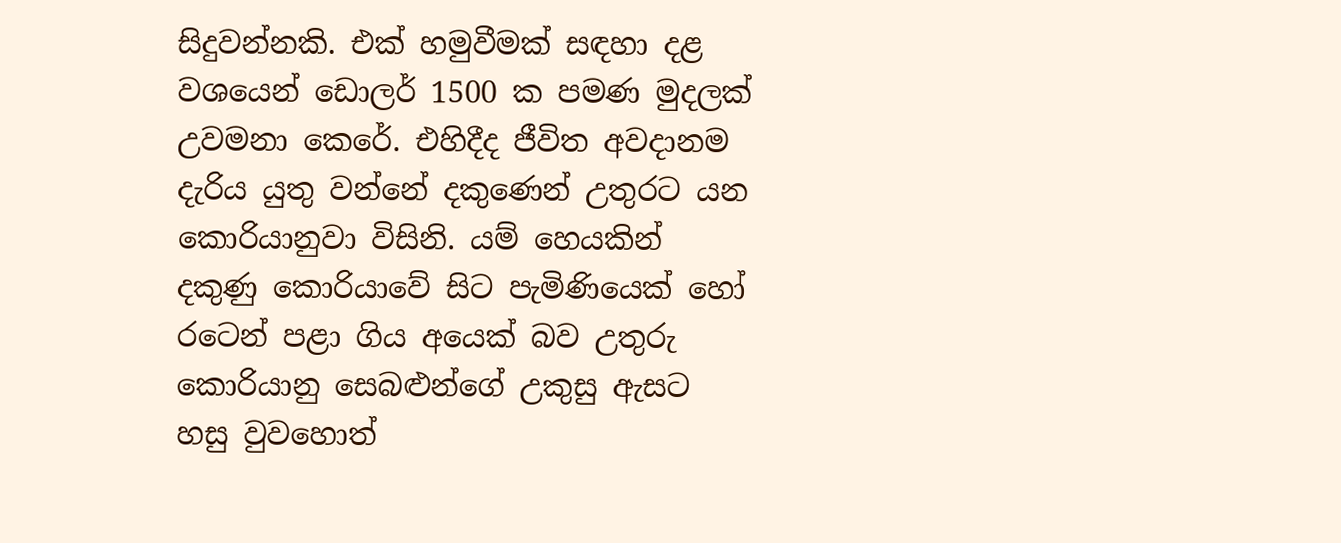සිදුවන්නකි. එක් හමුවීමක් සඳහා දළ වශයෙන් ඩොලර් 1500 ක පමණ මුදලක් උවමනා කෙරේ. එහිදීද ජීවිත අවදානම දැරිය යුතු වන්නේ දකුණෙන් උතුරට යන කොරියානුවා විසිනි. යම් හෙයකින් දකුණු කොරියාවේ සිට පැමිණියෙක් හෝ රටෙන් පළා ගිය අයෙක් බව උතුරු කොරියානු සෙබළුන්ගේ උකුසු ඇසට හසු වුවහොත්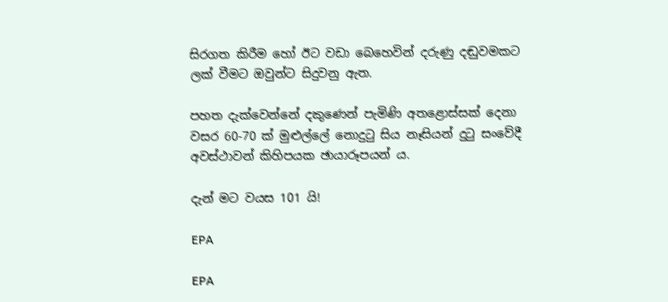සිරගත කිරීම හෝ ඊට වඩා බෙහෙවින් දරුණු දඬුවමකට ලක් වීමට ඔවුන්ට සිදුවනු ඇත.

පහත දැක්වෙන්නේ දකුණෙන් පැමිණි අතළොස්සක් දෙනා වසර 60-70 ක් මුළුල්ලේ නොදුටු සිය නෑසියන් දුටු සංවේදී අවස්ථාවන් කිහිපයක ඡායාරූපයන් ය.

දැන් මට වයස 101 යි!

EPA

EPA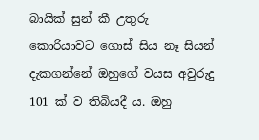බායික් සුන් කී උතුරු කොරියාවට ගොස් සිය නෑ සියන් දැකගන්නේ ඔහුගේ වයස අවුරුදු 101 ක් ව තිබියදී ය. ඔහු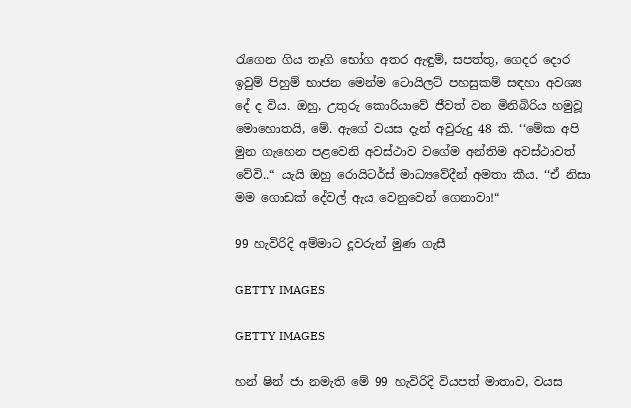රැගෙන ගිය තෑගි භෝග අතර ඇඳුම්, සපත්තු, ගෙදර දොර ඉවුම් පිහුම් භාජන මෙන්ම ටොයිලට් පහසුකම් සඳහා අවශ්‍ය දේ ද විය. ඔහු, උතුරු කොරියාවේ ජීවත් වන මිනිබිරිය හමුවූ මොහොතයි, මේ. ඇගේ වයස දැන් අවුරුදු 48 කි. ‘‘මේක අපි මුන ගැහෙන පළවෙනි අවස්ථාව වගේම අන්තිම අවස්ථාවත් වේවි..“ යැයි ඔහු රොයිටර්ස් මාධ්‍යවේදීන් අමතා කීය. ‘‘ඒ නිසා මම ගොඩක් දේවල් ඇය වෙනුවෙන් ගෙනාවා!“

99 හැවිරිදි අම්මාට දූවරුන් මුණ ගැසී

GETTY IMAGES

GETTY IMAGES

හන් ෂින් ජා නමැති මේ 99 හැවිරිදි වියපත් මාතාව, වයස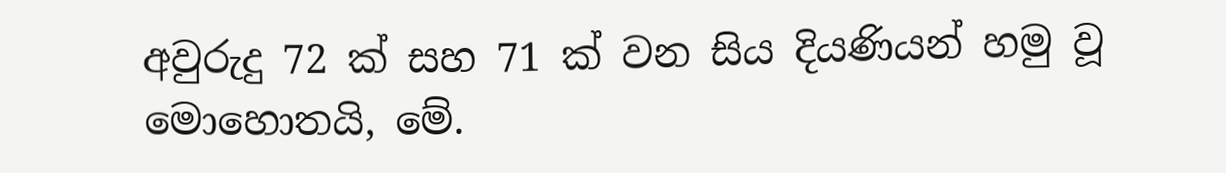අවුරුදු 72 ක් සහ 71 ක් වන සිය දියණියන් හමු වූ මොහොතයි, මේ.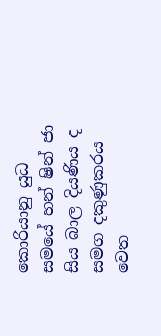කොරියානු යුධ සමයේ හන් ෂින් ජා සිය බාල දියණිය ද සමග දකුණුකරය වෙත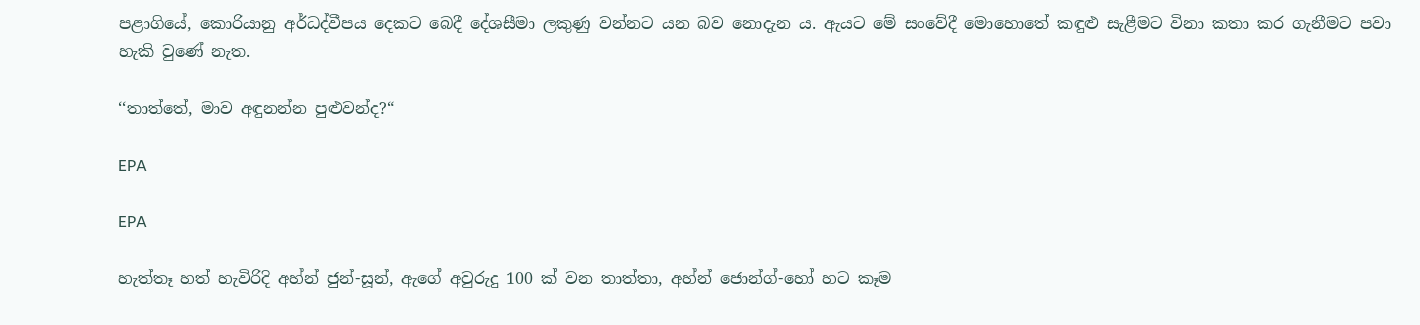පළාගියේ, කොරියානු අර්ධද්වීපය දෙකට බෙදී දේශසීමා ලකුණු වන්නට යන බව නොදැන ය. ඇයට මේ සංවේදී මොහොතේ කඳුළු සැළීමට විනා කතා කර ගැනීමට පවා හැකි වුණේ නැත.

‘‘තාත්තේ, මාව අඳුනන්න පුළුවන්ද?“

EPA

EPA

හැත්තෑ හත් හැවිරිදි අහ්න් ජුන්-සූන්, ඇගේ අවුරුදු 100 ක් වන තාත්තා, අහ්න් ජොන්ග්-හෝ හට කෑම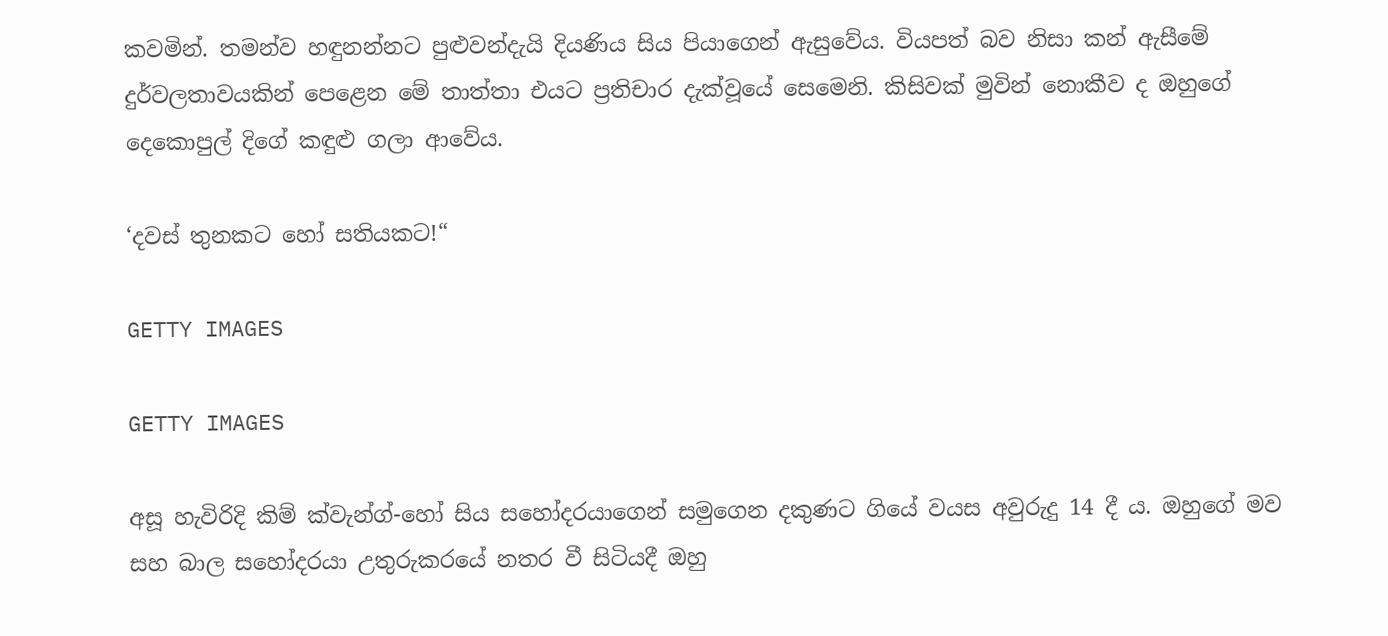කවමින්. තමන්ව හඳුනන්නට පුළුවන්දැයි දියණිය සිය පියාගෙන් ඇසුවේය. වියපත් බව නිසා කන් ඇසීමේ දුර්වලතාවයකින් පෙළෙන මේ තාත්තා එයට ප්‍රතිචාර දැක්වූයේ සෙමෙනි. කිසිවක් මුවින් නොකීව ද ඔහුගේ දෙකොපුල් දිගේ කඳුළු ගලා ආවේය.

‘දවස් තුනකට හෝ සතියකට!“

GETTY IMAGES

GETTY IMAGES

අසූ හැවිරිදි කිම් ක්වැන්ග්-හෝ සිය සහෝදරයාගෙන් සමුගෙන දකුණට ගියේ වයස අවුරුදු 14 දී ය. ඔහුගේ මව සහ බාල සහෝදරයා උතුරුකරයේ නතර වී සිටියදී ඔහු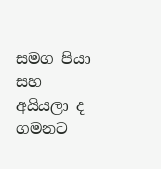සමග පියා සහ අයියලා ද ගමනට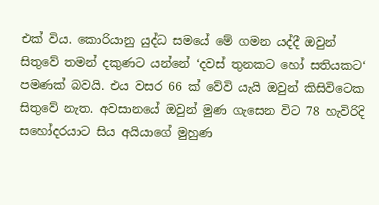එක් විය. කොරියානු යුද්ධ සමයේ මේ ගමන යද්දී ඔවුන් සිතුවේ තමන් දකුණට යන්නේ ‘දවස් තුනකට හෝ සතියකට‘ පමණක් බවයි. එය වසර 66 ක් වේවි යැයි ඔවුන් කිසිවිටෙක සිතුවේ නැත. අවසානයේ ඔවුන් මුණ ගැසෙන විට 78 හැවිරිදි සහෝදරයාට සිය අයියාගේ මුහුණ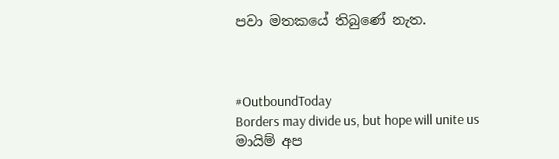පවා මතකයේ තිබුණේ නැත.



#OutboundToday
Borders may divide us, but hope will unite us
මායිම් අප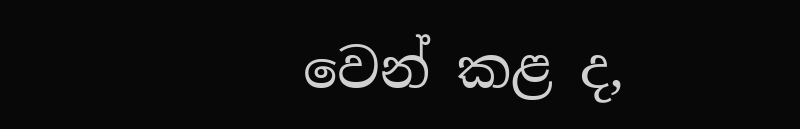වෙන් කළ ද,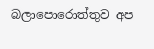බලාපොරොත්තුව අප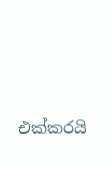එක්කරයි